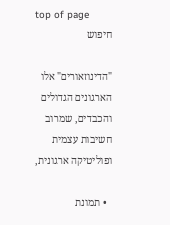top of page
חיפוש

"הדינוזאורים" אלו הארגונים הגדולים והכבדים, שמרוב חשיבות עצמית ופוליטיקה ארגונית,

  • תמונת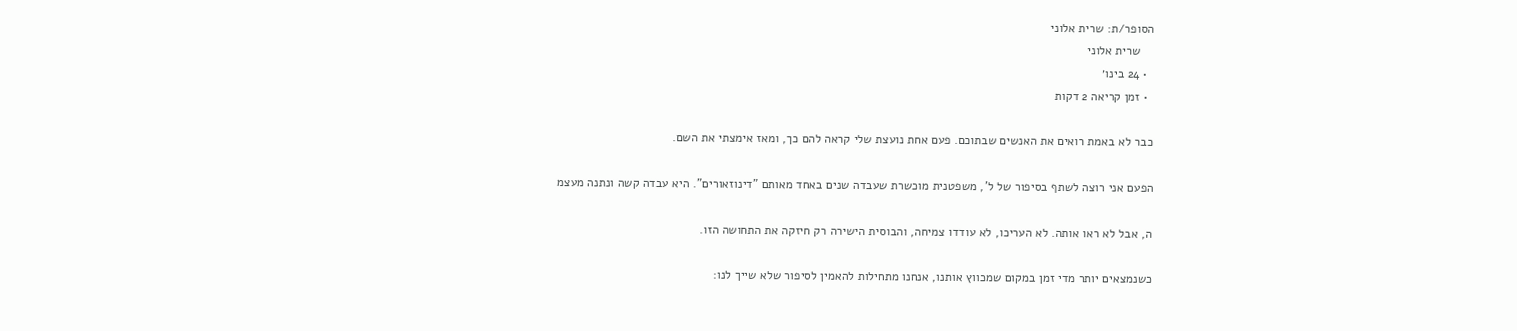הסופר/ת: שרית אלוני
    שרית אלוני
  • 24 בינו׳
  • זמן קריאה 2 דקות

כבר לא באמת רואים את האנשים שבתוכם. פעם אחת נועצת שלי קראה להם כך, ומאז אימצתי את השם.

הפעם אני רוצה לשתף בסיפור של ל', משפטנית מוכשרת שעבדה שנים באחד מאותם "דינוזאורים". היא עבדה קשה ונתנה מעצמ

ה, אבל לא ראו אותה. לא העריכו, לא עודדו צמיחה, והבוסית הישירה רק חיזקה את התחושה הזו.

כשנמצאים יותר מדי זמן במקום שמכווץ אותנו, אנחנו מתחילות להאמין לסיפור שלא שייך לנו: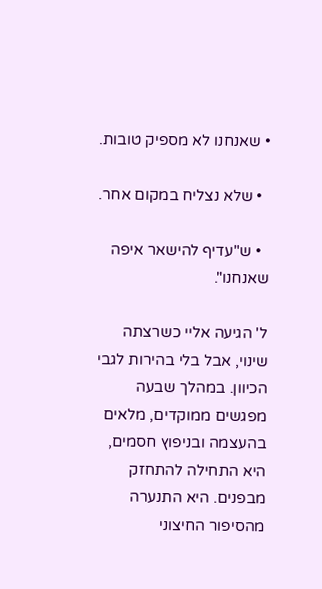• שאנחנו לא מספיק טובות.

  • שלא נצליח במקום אחר.

  • ש"עדיף להישאר איפה שאנחנו".

ל' הגיעה אליי כשרצתה שינוי, אבל בלי בהירות לגבי הכיוון. במהלך שבעה מפגשים ממוקדים, מלאים בהעצמה ובניפוץ חסמים, היא התחילה להתחזק מבפנים. היא התנערה מהסיפור החיצוני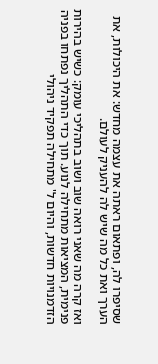שסיפרו לה, ופתאום ראתה את עצמה מחדש: את היכולות, את הערך ואת כל מה שיש לה להעניק לעולם.

ואז קרה מה שאני רואה שוב ושוב בתהליכי עומק: כשיש בהירות פנימית, המציאות מתחילה לנוע. תוך כדי התהליך נפתחו בפניה הזדמנויות חדשות, והיום ל' מתחילה תפקיד ניהולי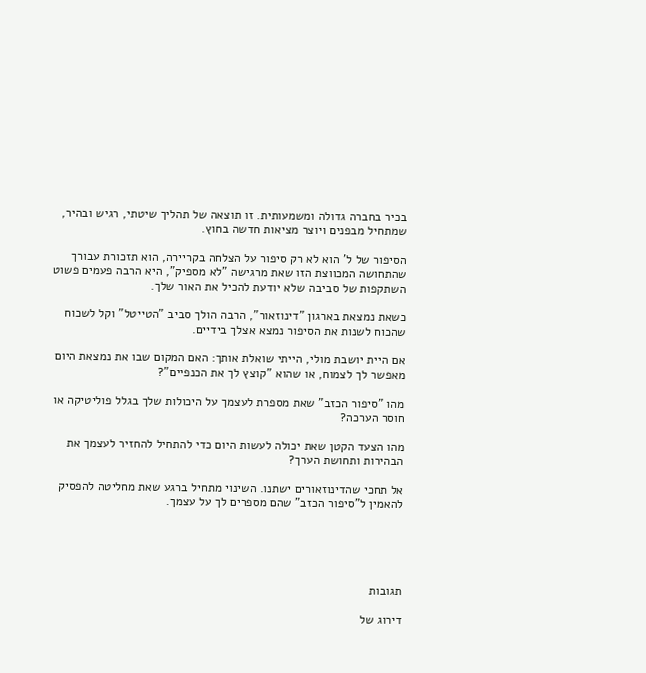בכיר בחברה גדולה ומשמעותית. זו תוצאה של תהליך שיטתי, רגיש ובהיר, שמתחיל מבפנים ויוצר מציאות חדשה בחוץ.

הסיפור של ל' הוא לא רק סיפור על הצלחה בקריירה, הוא תזכורת עבורך שהתחושה המכווצת הזו שאת מרגישה "לא מספיק", היא הרבה פעמים פשוט השתקפות של סביבה שלא יודעת להכיל את האור שלך.

כשאת נמצאת בארגון "דינוזאור", הרבה הולך סביב "הטייטל" וקל לשכוח שהכוח לשנות את הסיפור נמצא אצלך בידיים.

אם היית יושבת מולי, הייתי שואלת אותך: האם המקום שבו את נמצאת היום מאפשר לך לצמוח, או שהוא "קוצץ לך את הכנפיים"?

מהו "סיפור הכזב" שאת מספרת לעצמך על היכולות שלך בגלל פוליטיקה או חוסר הערכה?

מהו הצעד הקטן שאת יכולה לעשות היום כדי להתחיל להחזיר לעצמך את הבהירות ותחושת הערך?

אל תחכי שהדינוזאורים ישתנו. השינוי מתחיל ברגע שאת מחליטה להפסיק להאמין ל"סיפור הכזב" שהם מספרים לך על עצמך.





תגובות

דירוג של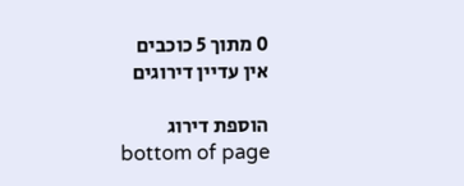0 מתוך 5 כוכבים
אין עדיין דירוגים

הוספת דירוג
bottom of page